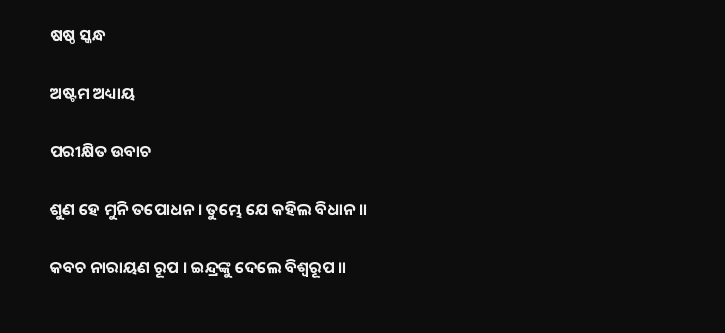ଷଷ୍ଠ ସ୍କନ୍ଧ

ଅଷ୍ଟମ ଅଧ୍ୟାୟ

ପରୀକ୍ଷିତ ଉବାଚ

ଶୁଣ ହେ ମୁନି ତପୋଧନ । ତୁମ୍ଭେ ଯେ କହିଲ ବିଧାନ ॥

କବଚ ନାରାୟଣ ରୂପ । ଇନ୍ଦ୍ରଙ୍କୁ ଦେଲେ ବିଶ୍ୱରୂପ ॥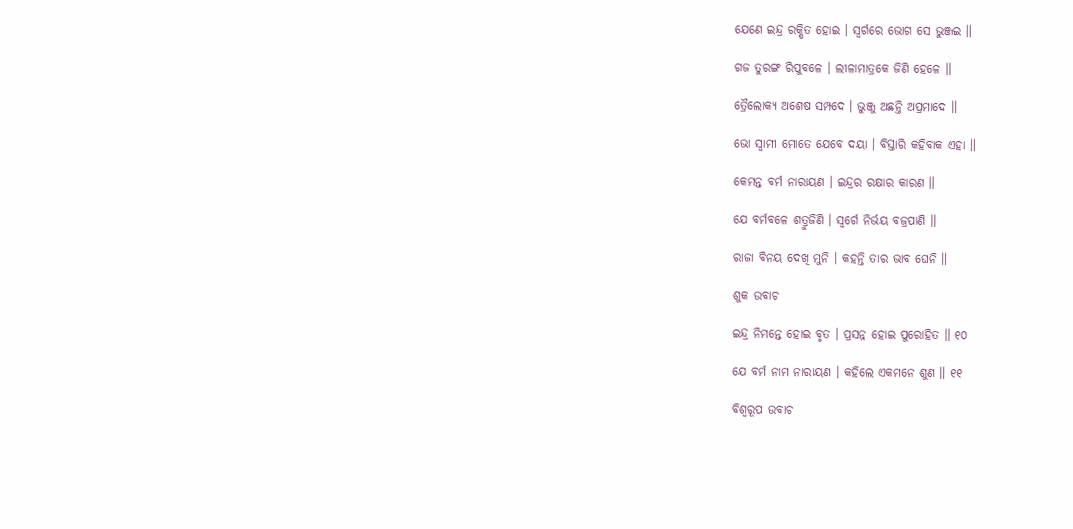ଯେଣେ ଇନ୍ଦ୍ର ରକ୍ଷିତ ହୋଇ । ସ୍ୱର୍ଗରେ ଭୋଗ ସେ ଭୁଞ୍ଜଇ ॥

ଗଜ ତୁରଙ୍ଗ ରିପୁବଳେ । ଲୀଳାମାତ୍ରକେ ଜିଣି ହେଳେ ॥

ତ୍ରୈଲୋକ୍ୟ ଅଶେଷ ସମ୍ପଦେ । ଭୁଞ୍ଜୁ ଅଛନ୍ତି ଅପ୍ରମାଦେ ॥

ଭୋ ସ୍ୱାମୀ ମୋତେ ଯେବେ ଦୟା । ବିସ୍ତାରି କହିବାକ ଏହା ॥

କେମନ୍ତ ବର୍ମ ନାରାୟଣ । ଇନ୍ଦ୍ରର ରକ୍ଷାର କାରଣ ॥

ଯେ ବର୍ମବଳେ ଶତ୍ରୁଜିଣି । ସ୍ୱର୍ଗେ ନିର୍ଭୟ ବଜ୍ରପାଣି ॥

ରାଜା ବିନୟ ଦେଖି ମୁନି । କହନ୍ତି ତାର ଭାବ ଘେନି ॥

ଶୁକ ଉବାଚ

ଇନ୍ଦ୍ର ନିମନ୍ତେ ହୋଇ ବୃତ । ପ୍ରସନ୍ନ ହୋଇ ପୁରୋହିତ ॥ ୧୦

ଯେ ବର୍ମ ନାମ ନାରାୟଣ । କହିଲେ ଏକମନେ ଶୁଣ ॥ ୧୧

ବିଶ୍ୱରୂପ ଉବାଚ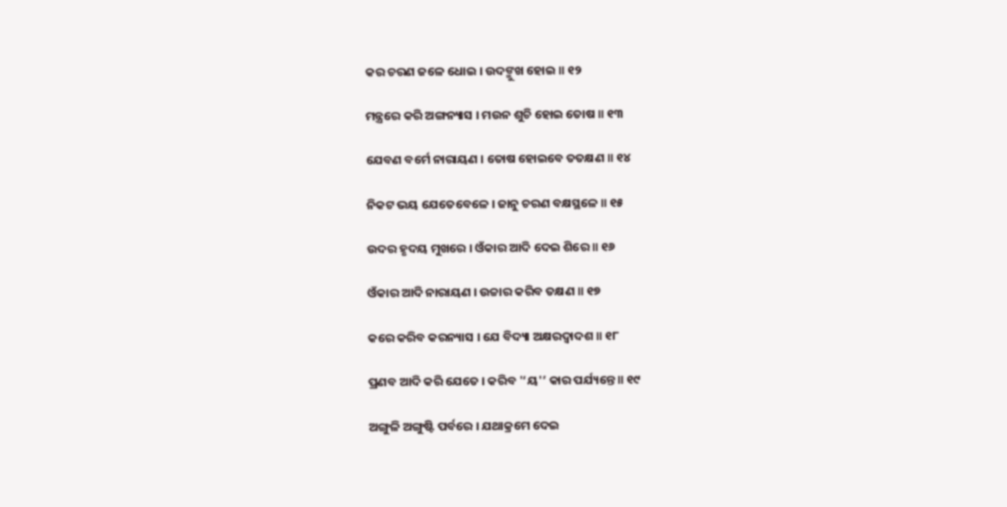କର ଚରଣ ଜଳେ ଧୋଇ । ଉଦଙ୍ମୁଖ ହୋଇ ॥ ୧୨

ମନ୍ତ୍ରରେ କରି ଅଙ୍ଗନ୍ୟାସ । ମଉନ ଶୁଚି ହୋଇ ତୋଷ ॥ ୧୩

ଯେବଣ ବର୍ମେ ନାରାୟଣ । ତୋଷ ହୋଇବେ ତତକ୍ଷଣ ॥ ୧୪

ନିକଟ ଭୟ ଯେତେବେଳେ । ଜାନୁ ଚରଣ ବକ୍ଷସ୍ଥଳେ ॥ ୧୫

ଉଦର ହୃଦୟ ମୁଖରେ । ଓଁକାର ଆଦି ଦେଇ ଶିରେ ॥ ୧୬

ଓଁକାର ଆଦି ନାରାୟଣ । ଉଚ୍ଚାର କରିବ ତକ୍ଷଣ ॥ ୧୭

କରେ କରିବ କରନ୍ୟାସ । ଯେ ବିଦ୍ୟା ଅକ୍ଷରଦ୍ୱାଦଶ ॥ ୧୮

ପ୍ରଣବ ଆଦି କରି ଯେତେ । କରିବ '‘ୟ'’ କାର ପର୍ଯ୍ୟନ୍ତେ ॥ ୧୯

ଅଙ୍ଗୁଳି ଅଙ୍ଗୁଷ୍ଟି ପର୍ବରେ । ଯଥାକ୍ରମେ ଦେଇ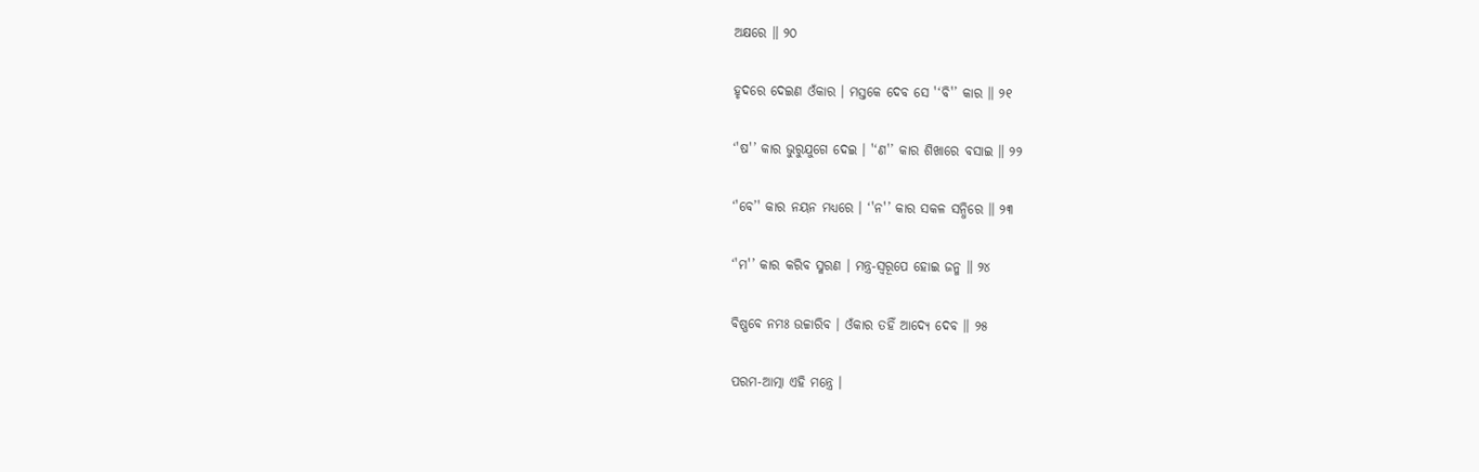ଅକ୍ଷରେ ॥ ୨୦

ହୃଦରେ ଦେଇଣ ଓଁକାର । ମସ୍ତକେ ଦେବ ସେ '‘ବି'’ କାର ॥ ୨୧

‘'ଷ'’ କାର ଭୁରୁଯୁଗେ ଦେଇ । '‘ଣ'’ କାର ଶିଖାରେ ବସାଇ ॥ ୨୨

‘'ବେ’' କାର ନୟନ ମଧ୍ୟରେ । ‘'ନ'’ କାର ସକଳ ସନ୍ଧିରେ ॥ ୨୩

‘'ମ'’ କାର କରିବ ସ୍ମରଣ । ମନ୍ତ୍ର-ସ୍ୱରୂପେ ହୋଇ ଜନ୍ମ ॥ ୨୪

ବିଷ୍ଣବେ ନମଃ ଉଚ୍ଚାରିବ । ଓଁକାର ତହିଁ ଆଦ୍ୟେ ଦେବ ॥ ୨୫

ପରମ-ଆତ୍ମା ଏହି ମନ୍ତ୍ରେ ।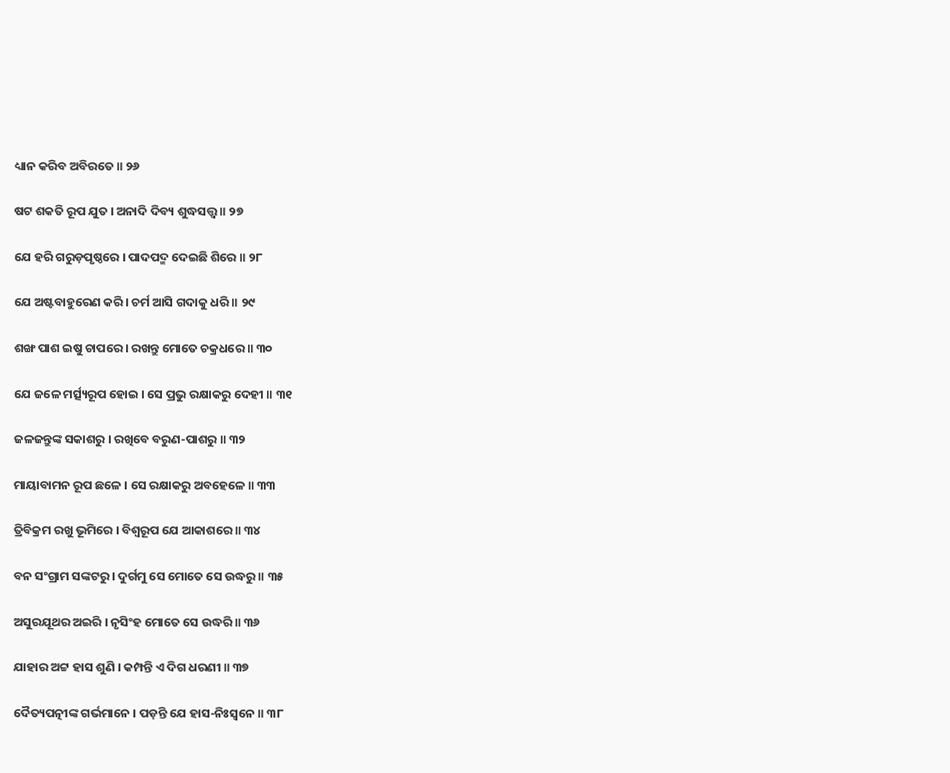ଧ୍ୟାନ କରିବ ଅବିରତେ ॥ ୨୬

ଷଟ ଶକତି ରୂପ ଯୁତ । ଅନାଦି ଦିବ୍ୟ ଶୁଦ୍ଧସତ୍ତ୍ୱ ॥ ୨୭

ଯେ ହରି ଗରୁଡ଼ପୃଷ୍ଠରେ । ପାଦପଦ୍ମ ଦେଇଛି ଶିରେ ॥ ୨୮

ଯେ ଅଷ୍ଟବାହୁରେଣ କରି । ଚର୍ମ ଆସି ଗଦାକୁ ଧରି ॥ ୨୯

ଶଙ୍ଖ ପାଶ ଇଷୁ ଚାପରେ । ରଖନ୍ତୁ ମୋତେ ଚକ୍ରଧରେ ॥ ୩୦

ଯେ ଜଳେ ମର୍ତ୍ସ୍ୟରୂପ ହୋଇ । ସେ ପ୍ରଭୁ ରକ୍ଷାକରୁ ଦେହୀ ॥ ୩୧

ଜଳଜନ୍ତୁଙ୍କ ସକାଶରୁ । ରଖିବେ ବରୁଣ-ପାଶରୁ ॥ ୩୨

ମାୟାବାମନ ରୂପ ଛଳେ । ସେ ରକ୍ଷାକରୁ ଅବହେଳେ ॥ ୩୩

ତ୍ରିବିକ୍ରମ ରଖୁ ଭୂମିରେ । ବିଶ୍ୱରୂପ ଯେ ଆକାଶରେ ॥ ୩୪

ବନ ସଂଗ୍ରାମ ସଙ୍କଟରୁ । ଦୁର୍ଗମୁ ସେ ମୋତେ ସେ ଉଦ୍ଧରୁ ॥ ୩୫

ଅସୁରଯୂଥର ଅଇରି । ନୃସିଂହ ମୋତେ ସେ ଉଦ୍ଧରି ॥ ୩୬

ଯାହାର ଅଟ୍ଟ ହାସ ଶୁଣି । କମ୍ପନ୍ତି ଏ ଦିଗ ଧରଣୀ ॥ ୩୭

ଦୈତ୍ୟପତ୍ନୀଙ୍କ ଗର୍ଭମାନେ । ପଡ଼ନ୍ତି ଯେ ହାସ-ନିଃସ୍ୱନେ ॥ ୩୮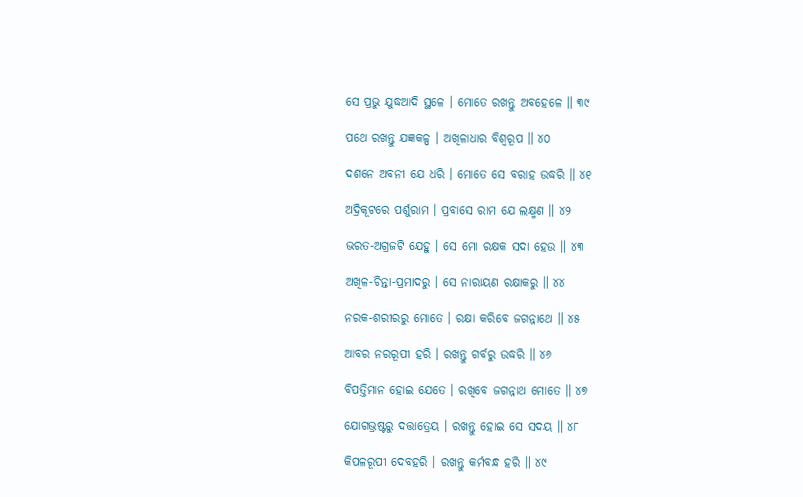ସେ ପ୍ରଭୁ ଯୁଦ୍ଧଆଦି ସ୍ଥଳେ । ମୋତେ ରଖନ୍ତୁ ଅବହେଳେ ॥ ୩୯

ପଥେ ରଖନ୍ତୁ ଯଜ୍ଞକଳ୍ପ । ଅଖିଳାଧାର ବିଶ୍ୱରୂପ ॥ ୪୦

ଦଶନେ ଅବନୀ ଯେ ଧରି । ମୋତେ ସେ ବରାହ ଉଦ୍ଧରି ॥ ୪୧

ଅଦ୍ରିକୂଟରେ ପର୍ଶୁରାମ । ପ୍ରବାସେ ରାମ ଯେ ଲକ୍ଷ୍ମଣ ॥ ୪୨

ଭରତ-ଅଗ୍ରଜଟି ଯେହୁ । ସେ ମୋ ରକ୍ଷକ ସଦା ହେଉ ॥ ୪୩

ଅଖିଳ-ଚିନ୍ତା-ପ୍ରମାଦରୁ । ସେ ନାରାୟଣ ରକ୍ଷାକରୁ ॥ ୪୪

ନରକ-ଶରୀରରୁ ମୋତେ । ରକ୍ଷା କରିବେ ଜଗନ୍ନାଥେ ॥ ୪୫

ଆବର ନରରୂପୀ ହରି । ରଖନ୍ତୁ ଗର୍ବରୁ ଉଦ୍ଧରି ॥ ୪୬

ବିପତ୍ତିମାନ ହୋଇ ଯେତେ । ରଖିବେ ଜଗନ୍ନାଥ ମୋତେ ॥ ୪୭

ଯୋଗଭ୍ରଷ୍ଟରୁ ଦତ୍ତାତ୍ରେୟ । ରଖନ୍ତୁ ହୋଇ ସେ ସଦୟ ॥ ୪୮

କିପଳରୂପୀ ଦେବହରି । ରଖନ୍ତୁ କର୍ମବନ୍ଧ ହରି ॥ ୪୯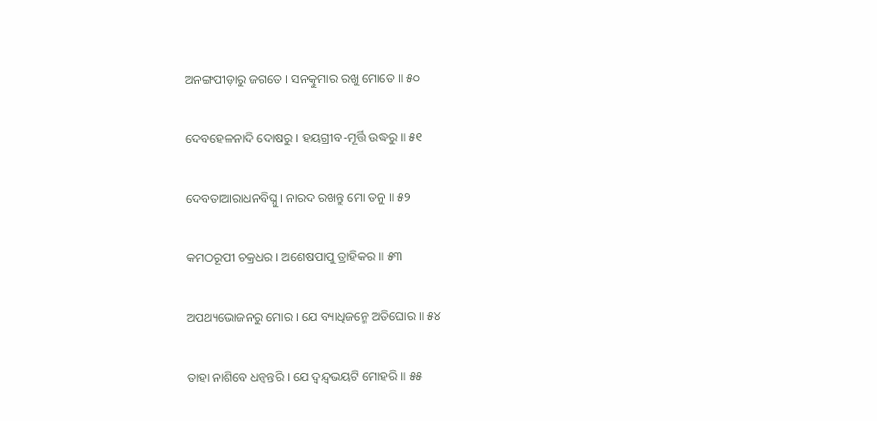ଅନଙ୍ଗପୀଡ଼ାରୁ ଜଗତେ । ସନତ୍କୁମାର ରଖୁ ମୋତେ ॥ ୫୦

ଦେବହେଳନାଦି ଦୋଷରୁ । ହୟଗ୍ରୀବ-ମୂର୍ତ୍ତି ଉଦ୍ଧରୁ ॥ ୫୧

ଦେବତାଆରାଧନବିଘ୍ନୁ । ନାରଦ ରଖନ୍ତୁ ମୋ ତନୁ ॥ ୫୨

କମଠରୂପୀ ଚକ୍ରଧର । ଅଶେଷପାପୁ ତ୍ରାହିକର ॥ ୫୩

ଅପଥ୍ୟଭୋଜନରୁ ମୋର । ଯେ ବ୍ୟାଧିଜନ୍ମେ ଅତିଘୋର ॥ ୫୪

ତାହା ନାଶିବେ ଧନ୍ୱନ୍ତରି । ଯେ ଦ୍ୱନ୍ଦ୍ୱଭୟଟି ମୋହରି ॥ ୫୫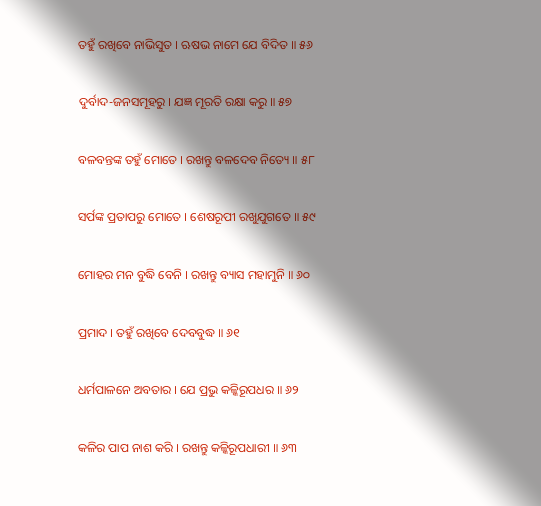ତହୁଁ ରଖିବେ ନାଭିସୁତ । ଋଷଭ ନାମେ ଯେ ବିଦିତ ॥ ୫୬

ଦୁର୍ବାଦ-ଜନସମୂହରୁ । ଯଜ୍ଞ ମୂରତି ରକ୍ଷା କରୁ ॥ ୫୭

ବଳବନ୍ତଙ୍କ ତହୁଁ ମୋତେ । ରଖନ୍ତୁ ବଳଦେବ ନିତ୍ୟେ ॥ ୫୮

ସର୍ପଙ୍କ ପ୍ରତାପରୁ ମୋତେ । ଶେଷରୂପୀ ରଖୁଯୁଗତେ ॥ ୫୯

ମୋହର ମନ ବୁଦ୍ଧି ବେନି । ରଖନ୍ତୁ ବ୍ୟାସ ମହାମୁନି ॥ ୬୦

ପ୍ରମାଦ । ତହୁଁ ରଖିବେ ଦେବବୁଦ୍ଧ ॥ ୬୧

ଧର୍ମପାଳନେ ଅବତାର । ଯେ ପ୍ରଭୁ କଳ୍କିରୂପଧର ॥ ୬୨

କଳିର ପାପ ନାଶ କରି । ରଖନ୍ତୁ କଳ୍କିରୂପଧାରୀ ॥ ୬୩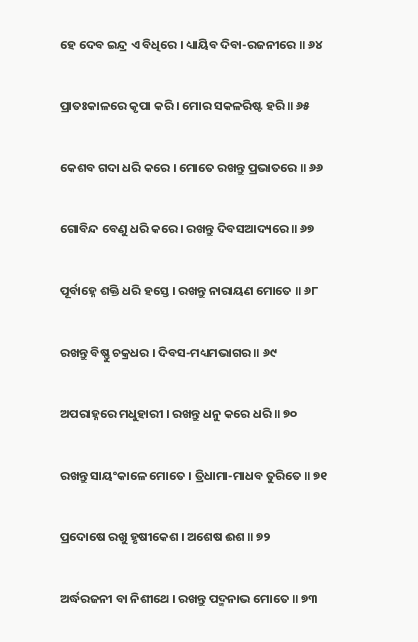ହେ ଦେବ ଇନ୍ଦ୍ର ଏ ବିଧିରେ । ଧ୍ୟାୟିବ ଦିବା-ରଜନୀରେ ॥ ୬୪

ପ୍ରାତଃକାଳରେ କୃପା କରି । ମୋର ସକଳରିଷ୍ଟ ହରି ॥ ୬୫

କେଶବ ଗଦା ଧରି କରେ । ମୋତେ ରଖନ୍ତୁ ପ୍ରଭାତରେ ॥ ୬୬

ଗୋବିନ୍ଦ ବେଣୁ ଧରି କରେ । ରଖନ୍ତୁ ଦିବସଆଦ୍ୟରେ ॥ ୬୭

ପୂର୍ବାହ୍ନେ ଶକ୍ତି ଧରି ହସ୍ତେ । ରଖନ୍ତୁ ନାରାୟଣ ମୋତେ ॥ ୬୮

ରଖନ୍ତୁ ବିଷ୍ଣୁ ଚକ୍ରଧର । ଦିବସ-ମଧ୍ୟମଭାଗର ॥ ୬୯

ଅପରାହ୍ନରେ ମଧୁହାରୀ । ରଖନ୍ତୁ ଧନୁ କରେ ଧରି ॥ ୭୦

ରଖନ୍ତୁ ସାୟଂକାଳେ ମୋତେ । ତ୍ରିଧାମା-ମାଧବ ତୁରିତେ ॥ ୭୧

ପ୍ରଦୋଷେ ରଖୁ ହୃଷୀକେଶ । ଅଶେଷ ଈଶ ॥ ୭୨

ଅର୍ଦ୍ଧରଜନୀ ବା ନିଶୀଥେ । ରଖନ୍ତୁ ପଦ୍ମନାଭ ମୋତେ ॥ ୭୩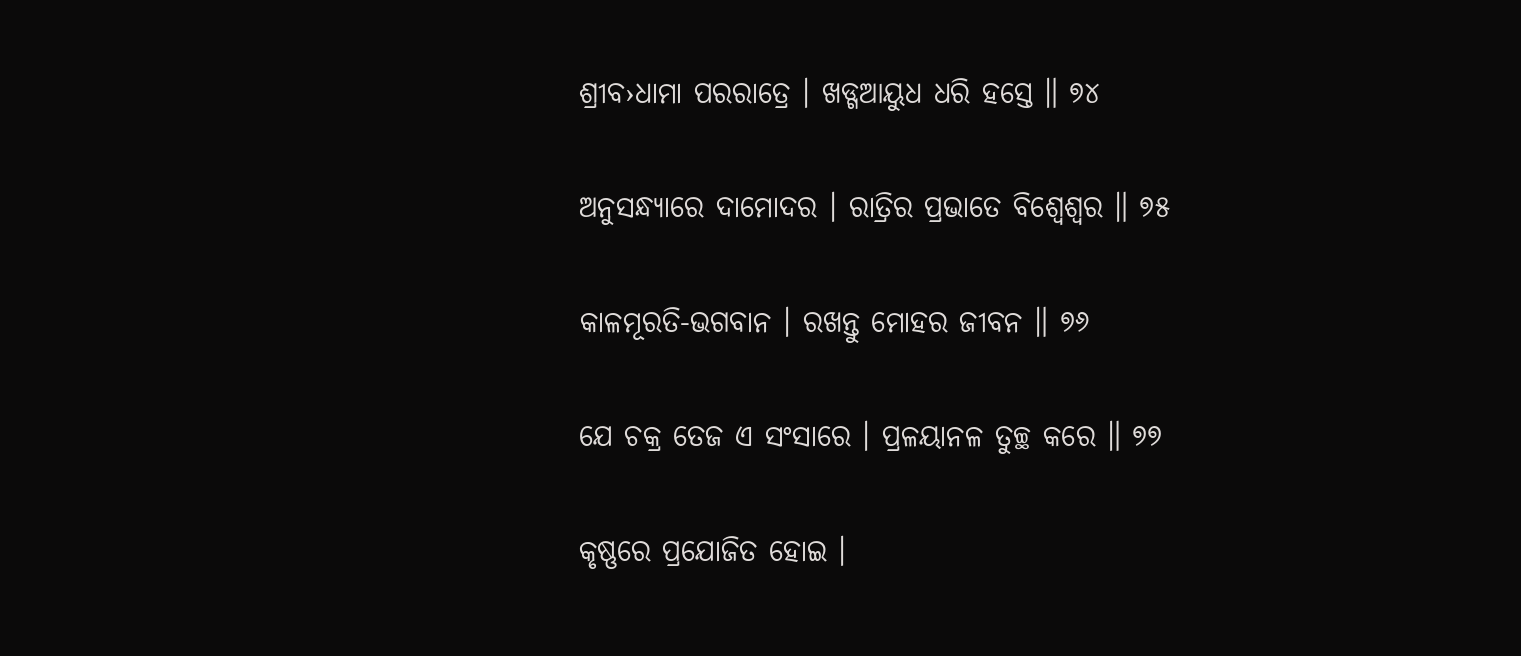ଶ୍ରୀବ›ଧାମା ପରରାତ୍ରେ । ଖଡ୍ଗଆୟୁଧ ଧରି ହସ୍ତେ ॥ ୭୪

ଅନୁସନ୍ଧ୍ୟାରେ ଦାମୋଦର । ରାତ୍ରିର ପ୍ରଭାତେ ବିଶ୍ୱେଶ୍ୱର ॥ ୭୫

କାଳମୂରତି-ଭଗବାନ । ରଖନ୍ତୁ ମୋହର ଜୀବନ ॥ ୭୬

ଯେ ଚକ୍ର ତେଜ ଏ ସଂସାରେ । ପ୍ରଳୟାନଳ ତୁଚ୍ଛ କରେ ॥ ୭୭

କୃଷ୍ଣରେ ପ୍ରଯୋଜିତ ହୋଇ ।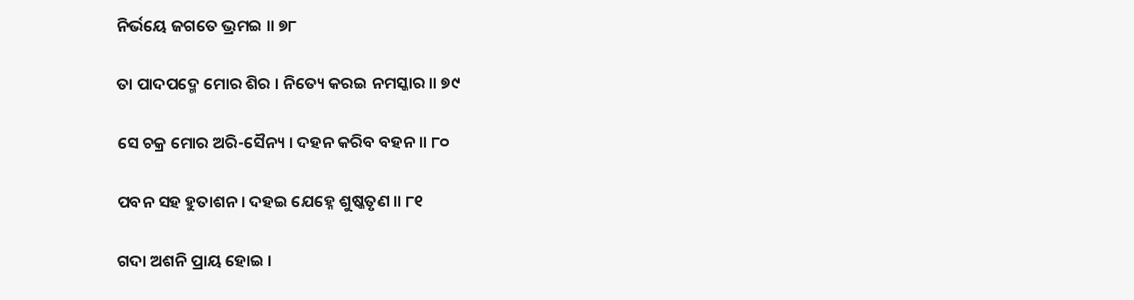ନିର୍ଭୟେ ଜଗତେ ଭ୍ରମଇ ॥ ୭୮

ତା ପାଦପଦ୍ମେ ମୋର ଶିର । ନିତ୍ୟେ କରଇ ନମସ୍କାର ॥ ୭୯

ସେ ଚକ୍ର ମୋର ଅରି-ସୈନ୍ୟ । ଦହନ କରିବ ବହନ ॥ ୮୦

ପବନ ସହ ହୁତାଶନ । ଦହଇ ଯେହ୍ନେ ଶୁଷ୍କତୃଣ ॥ ୮୧

ଗଦା ଅଶନି ପ୍ରାୟ ହୋଇ ।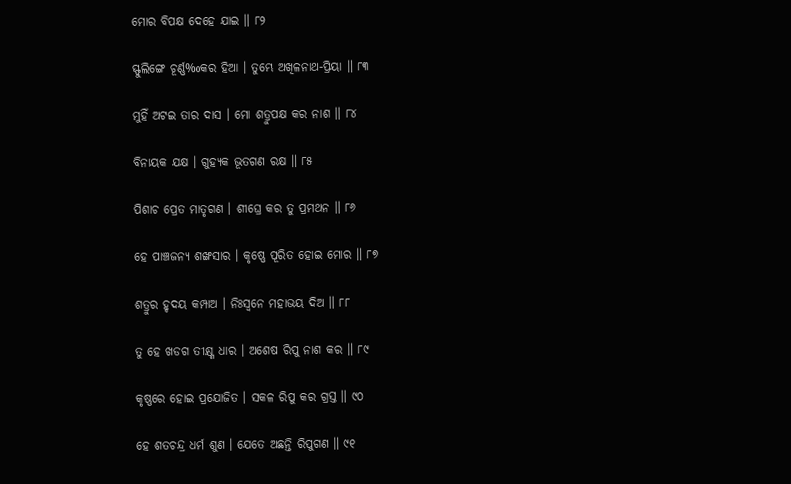ମୋର ବିପକ୍ଷ ଦେହେ ଯାଇ ॥ ୮୨

ସ୍ଫୁଲିଙ୍ଗେ ଚୂର୍ଣ୍ଣ‰କର ହିଆ । ତୁମ୍ଭେ ଅଖିଳନାଥ-ପ୍ରିୟା ॥ ୮୩

ମୁହିଁ ଅଟଇ ତାର ଦାସ । ମୋ ଶତ୍ରୁପକ୍ଷ କର ନାଶ ॥ ୮୪

ବିନାୟକ ଯକ୍ଷ । ଗୁହ୍ୟକ ଭୂତଗଣ ରକ୍ଷ ॥ ୮୫

ପିଶାଚ ପ୍ରେତ ମାତୃଗଣ । ଶୀଘ୍ରେ କର ତୁ ପ୍ରମଥନ ॥ ୮୬

ହେ ପାଞ୍ଚଜନ୍ୟ ଶଙ୍ଖସାର । କୃଷ୍ଣେ ପୂରିତ ହୋଇ ମୋର ॥ ୮୭

ଶତ୍ରୁର ହୃଦୟ କମ୍ପାଅ । ନିଃସ୍ୱନେ ମହାଭୟ ଦିଅ ॥ ୮୮

ତୁ ହେ ଖଡଗ ତୀକ୍ଷ୍ଣ ଧାର । ଅଶେଷ ରିପୁ ନାଶ କର ॥ ୮୯

କୃଷ୍ଣରେ ହୋଇ ପ୍ରଯୋଜିତ । ସକଳ ରିପୁ କର ଗ୍ରସ୍ତ ॥ ୯୦

ହେ ଶତଚନ୍ଦ୍ର ଧର୍ମ ଶୁଣ । ଯେତେ ଅଛନ୍ତି ରିପୁଗଣ ॥ ୯୧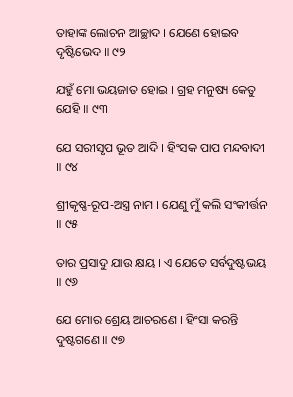ତାହାଙ୍କ ଲୋଚନ ଆଚ୍ଛାଦ । ଯେଣେ ହୋଇବ ଦୃଷ୍ଟିଭେଦ ॥ ୯୨

ଯହୁଁ ମୋ ଭୟଜାତ ହୋଇ । ଗ୍ରହ ମନୁଷ୍ୟ କେତୁ ଯେହି ॥ ୯୩

ଯେ ସରୀସୃପ ଭୂତ ଆଦି । ହିଂସକ ପାପ ମନ୍ଦବାଦୀ ॥ ୯୪

ଶ୍ରୀକୃଷ୍ଣ-ରୂପ-ଅସ୍ତ୍ର ନାମ । ଯେଣୁ ମୁଁ କଲି ସଂକୀର୍ତ୍ତନ ॥ ୯୫

ତାର ପ୍ରସାଦୁ ଯାଉ କ୍ଷୟ । ଏ ଯେତେ ସର୍ବଦୁଷ୍ଟଭୟ ॥ ୯୬

ଯେ ମୋର ଶ୍ରେୟ ଆଚରଣେ । ହିଂସା କରନ୍ତି ଦୁଷ୍ଟଗଣେ ॥ ୯୭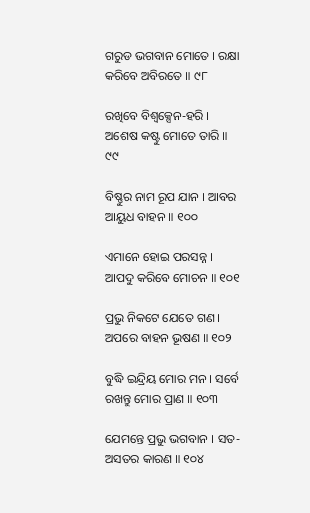ଗରୁଡ ଭଗବାନ ମୋତେ । ରକ୍ଷା କରିବେ ଅବିରତେ ॥ ୯୮

ରଖିବେ ବିଶ୍ୱକ୍ସେନ-ହରି । ଅଶେଷ କଷ୍ଟୁ ମୋତେ ତାରି ॥ ୯୯

ବିଷ୍ଣୁର ନାମ ରୂପ ଯାନ । ଆବର ଆୟୁଧ ବାହନ ॥ ୧୦୦

ଏମାନେ ହୋଇ ପରସନ୍ନ । ଆପଦୁ କରିବେ ମୋଚନ ॥ ୧୦୧

ପ୍ରଭୁ ନିକଟେ ଯେତେ ଗଣ । ଅପରେ ବାହନ ଭୂଷଣ ॥ ୧୦୨

ବୁଦ୍ଧି ଇନ୍ଦ୍ରିୟ ମୋର ମନ । ସର୍ବେ ରଖନ୍ତୁ ମୋର ପ୍ରାଣ ॥ ୧୦୩

ଯେମନ୍ତେ ପ୍ରଭୁ ଭଗବାନ । ସତ-ଅସତର କାରଣ ॥ ୧୦୪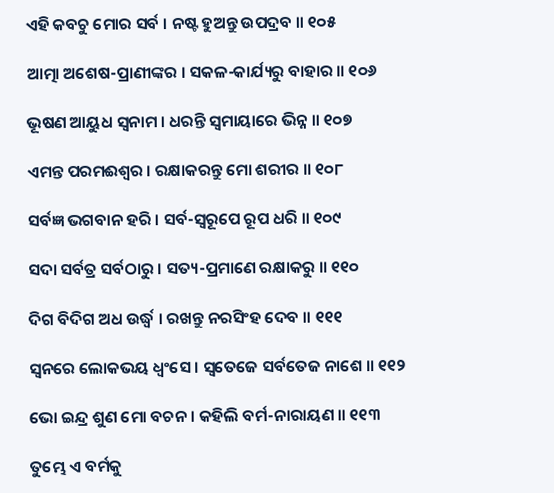ଏହି କବଚୁ ମୋର ସର୍ବ । ନଷ୍ଟ ହୁଅନ୍ତୁ ଉପଦ୍ରବ ॥ ୧୦୫

ଆତ୍ମା ଅଶେଷ-ପ୍ରାଣୀଙ୍କର । ସକଳ-କାର୍ଯ୍ୟରୁ ବାହାର ॥ ୧୦୬

ଭୂଷଣ ଆୟୁଧ ସ୍ୱନାମ । ଧରନ୍ତି ସ୍ୱମାୟାରେ ଭିନ୍ନ ॥ ୧୦୭

ଏମନ୍ତ ପରମଈଶ୍ୱର । ରକ୍ଷାକରନ୍ତୁ ମୋ ଶରୀର ॥ ୧୦୮

ସର୍ବଜ୍ଞ ଭଗବାନ ହରି । ସର୍ବ-ସ୍ୱରୂପେ ରୂପ ଧରି ॥ ୧୦୯

ସଦା ସର୍ବତ୍ର ସର୍ବଠାରୁ । ସତ୍ୟ-ପ୍ରମାଣେ ରକ୍ଷାକରୁ ॥ ୧୧୦

ଦିଗ ବିଦିଗ ଅଧ ଉର୍ଦ୍ଧ୍ବ । ରଖନ୍ତୁ ନରସିଂହ ଦେବ ॥ ୧୧୧

ସ୍ୱନରେ ଲୋକଭୟ ଧ୍ୱଂସେ । ସ୍ୱତେଜେ ସର୍ବତେଜ ନାଶେ ॥ ୧୧୨

ଭୋ ଇନ୍ଦ୍ର ଶୁଣ ମୋ ବଚନ । କହିଲି ବର୍ମ-ନାରାୟଣ ॥ ୧୧୩

ତୁମ୍ଭେ ଏ ବର୍ମକୁ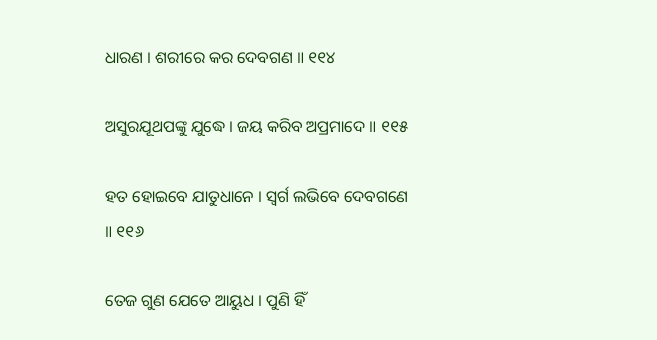ଧାରଣ । ଶରୀରେ କର ଦେବଗଣ ॥ ୧୧୪

ଅସୁରଯୂଥପଙ୍କୁ ଯୁଦ୍ଧେ । ଜୟ କରିବ ଅପ୍ରମାଦେ ॥ ୧୧୫

ହତ ହୋଇବେ ଯାତୁଧାନେ । ସ୍ୱର୍ଗ ଲଭିବେ ଦେବଗଣେ ॥ ୧୧୬

ତେଜ ଗୁଣ ଯେତେ ଆୟୁଧ । ପୁଣି ହିଁ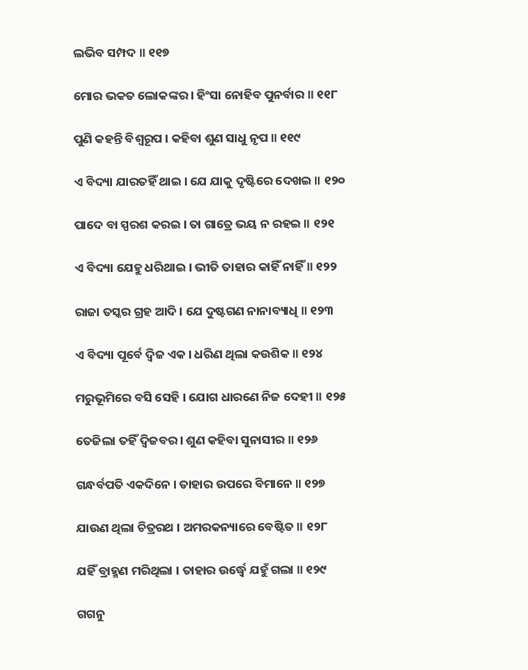ଲଭିବ ସମ୍ପଦ ॥ ୧୧୭

ମୋର ଭକତ ଲୋକଙ୍କର । ହିଂସା ନୋହିବ ପୁନର୍ବାର ॥ ୧୧୮

ପୁଣି କହନ୍ତି ବିଶ୍ୱରୂପ । କହିବା ଶୁଣ ସାଧୁ ନୃପ ॥ ୧୧୯

ଏ ବିଦ୍ୟା ଯାରତହିଁ ଥାଇ । ଯେ ଯାକୁ ଦୃଷ୍ଟିରେ ଦେଖଇ ॥ ୧୨୦

ପାଦେ ବା ସ୍ପରଶ କରଇ । ତା ଗାତ୍ରେ ଭୟ ନ ରହଇ ॥ ୧୨୧

ଏ ବିଦ୍ୟା ଯେହୁ ଧରିଥାଇ । ଭୀତି ତାହାର କାହିଁ ନାହିଁ ॥ ୧୨୨

ରାଜା ତସ୍କର ଗ୍ରହ ଆଦି । ଯେ ଦୁଷ୍ଟଗଣ ନାନାବ୍ୟାଧି ॥ ୧୨୩

ଏ ବିଦ୍ୟା ପୂର୍ବେ ଦ୍ୱିଜ ଏକ । ଧରିଣ ଥିଲା କଉଶିକ ॥ ୧୨୪

ମରୁଭୂମିରେ ବସି ସେହି । ଯୋଗ ଧାରଣେ ନିଜ ଦେହୀ ॥ ୧୨୫

ତେଜିଲା ତହିଁ ଦ୍ୱିଜବର । ଶୁଣ କହିବା ସୁନାସୀର ॥ ୧୨୬

ଗନ୍ଧର୍ବପତି ଏକଦିନେ । ତାହାର ଉପରେ ବିମାନେ ॥ ୧୨୭

ଯାଉଣ ଥିଲା ଚିତ୍ରରଥ । ଅମରକନ୍ୟାରେ ବେଷ୍ଟିତ ॥ ୧୨୮

ଯହିଁ ବ୍ରାହ୍ମଣ ମରିଥିଲା । ତାହାର ଉର୍ଦ୍ଧ୍ବେ ଯହୁଁ ଗଲା ॥ ୧୨୯

ଗଗନୁ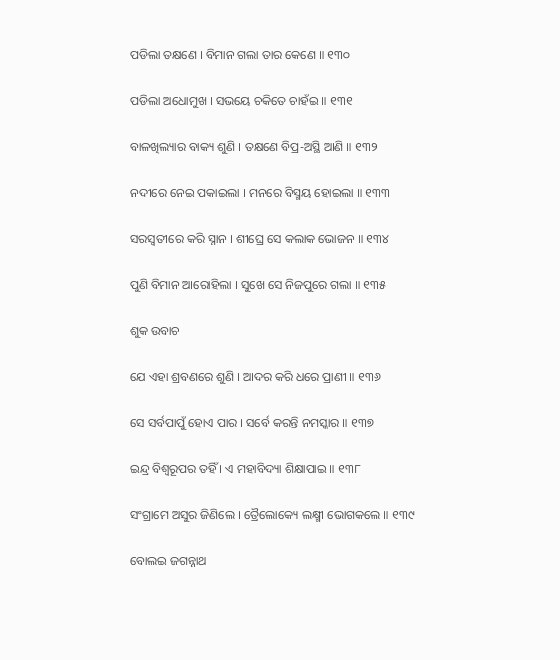ପଡିଲା ତକ୍ଷଣେ । ବିମାନ ଗଲା ତାର କେଣେ ॥ ୧୩୦

ପଡିଲା ଅଧୋମୁଖ । ସଭୟେ ଚକିତେ ଚାହଁଇ ॥ ୧୩୧

ବାଳଖିଲ୍ୟାର ବାକ୍ୟ ଶୁଣି । ତକ୍ଷଣେ ବିପ୍ର-ଅସ୍ଥି ଆଣି ॥ ୧୩୨

ନଦୀରେ ନେଇ ପକାଇଲା । ମନରେ ବିସ୍ମୟ ହୋଇଲା ॥ ୧୩୩

ସରସ୍ୱତୀରେ କରି ସ୍ନାନ । ଶୀଘ୍ରେ ସେ କଲାକ ଭୋଜନ ॥ ୧୩୪

ପୁଣି ବିମାନ ଆରୋହିଲା । ସୁଖେ ସେ ନିଜପୁରେ ଗଲା ॥ ୧୩୫

ଶୁକ ଉବାଚ

ଯେ ଏହା ଶ୍ରବଣରେ ଶୁଣି । ଆଦର କରି ଧରେ ପ୍ରାଣୀ ॥ ୧୩୬

ସେ ସର୍ବପାପୁଁ ହୋଏ ପାର । ସର୍ବେ କରନ୍ତି ନମସ୍କାର ॥ ୧୩୭

ଇନ୍ଦ୍ର ବିଶ୍ୱରୂପର ତହିଁ । ଏ ମହାବିଦ୍ୟା ଶିକ୍ଷାପାଇ ॥ ୧୩୮

ସଂଗ୍ରାମେ ଅସୁର ଜିଣିଲେ । ତ୍ରୈଲୋକ୍ୟେ ଲକ୍ଷ୍ମୀ ଭୋଗକଲେ ॥ ୧୩୯

ବୋଲଇ ଜଗନ୍ନାଥ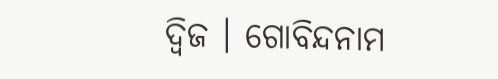ଦ୍ୱିଜ । ଗୋବିନ୍ଦନାମ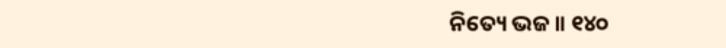ନିତ୍ୟେ ଭଜ ॥ ୧୪୦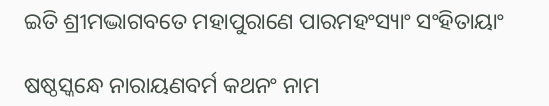ଇତି ଶ୍ରୀମଦ୍ଭାଗବତେ ମହାପୁରାଣେ ପାରମହଂସ୍ୟାଂ ସଂହିତାୟାଂ

ଷଷ୍ଠସ୍କନ୍ଧେ ନାରାୟଣବର୍ମ କଥନଂ ନାମ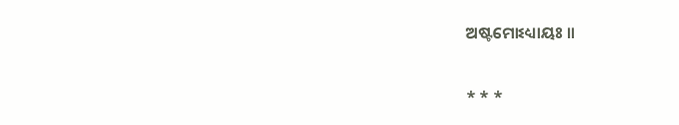ଅଷ୍ଟମୋଽଧ୍ୟାୟଃ ॥

* * *